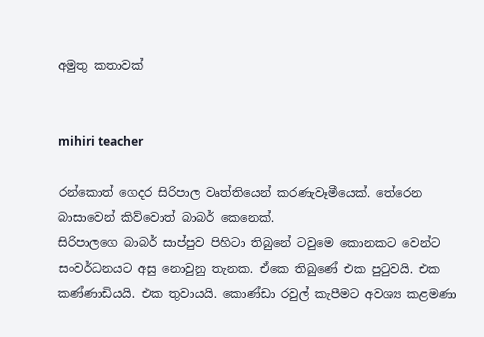අමුතු කතාවක්


mihiri teacher

රන්කොත් ගෙදර සිරිපාල වෘත්තියෙන් කරණැවෑමීයෙක්. තේරෙන බාසාවෙන් කිව්වොත් බාබර් කෙනෙක්.
සිරිපාලගෙ බාබර් සාප්පුව පිහිටා තිබුනේ ටවුමෙ කොනකට වෙන්ට සංවර්ධනයට අසු නොවුනු තැනක. ඒකෙ තිබුණේ එක පුටුවයි. එක කණ්ණාඩියයි. එක තුවායයි. කොණ්ඩා රවුල් කැපීමට අවශ්‍ය කළමණා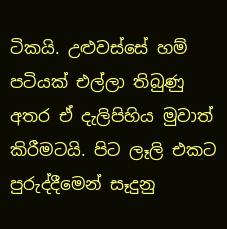ටිකයි. උළුවස්සේ හම් පටියක් එල්ලා තිබුණු අතර ඒ දැලිපිහිය මුවාත් කිරීමටයි. පිට ලෑලි එකට පුරුද්දීමෙන් සෑදුනු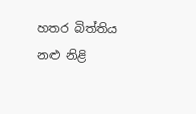හතර බිත්තිය නළු නිළි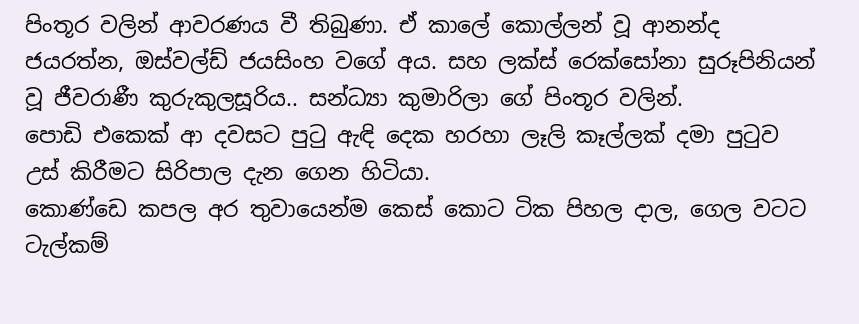පිංතූර වලින් ආවරණය වී තිබුණා. ඒ කාලේ කොල්ලන් වූ ආනන්ද ජයරත්න, ඔස්වල්ඩ් ජයසිංහ වගේ අය. සහ ලක්ස් රෙක්සෝනා සුරූපිනියන් වූ ජීවරාණී කුරුකුලසූරිය.. සන්ධ්‍යා කුමාරිලා ගේ පිංතූර වලින්.
පොඩි එකෙක් ආ දවසට පුටු ඇඳි දෙක හරහා ලෑලි කෑල්ලක් දමා පුටුව උස් කිරීමට සිරිපාල දැන ගෙන හිටියා.
කොණ්ඩෙ කපල අර තුවායෙන්ම කෙස් කොට ටික පිහල දාල, ගෙල වටට ටැල්කම්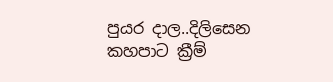පුයර දාල..දිලිසෙන කහපාට ක්‍රීම්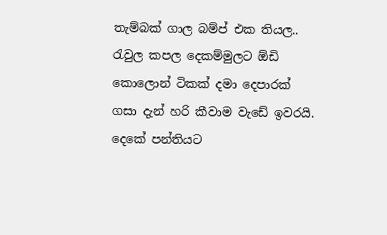තැම්බක් ගාල බම්ප් එක තියල.. රැවුල කපල දෙකම්මුලට ඕඩි කොලොන් ටිකක් දමා දෙපාරක් ගසා දැන් හරි කීවාම වැඩේ ඉවරයි.
දෙකේ පන්තියට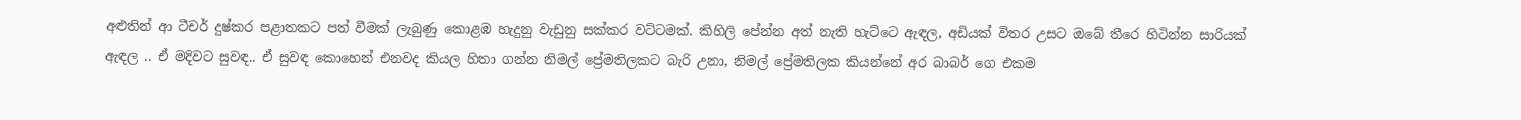අළුතින් ආ ටීචර් දුෂ්කර පළාතකට පත් වීමක් ලැබුණු කොළඹ හැදුනු වැඩුනු සක්කර වට්ටමක්. කිහිලි පේන්න අත් නැති හැට්ටෙ ඇඳල, අඩියක් විතර උසට ඔබේ තීරෙ හිටින්න සාරියක් ඇඳල .. ඒ මදිවට සුවඳ.. ඒ සුවඳ කොහෙන් එනවද කියල හිතා ගන්න නිමල් ප්‍රේමතිලකට බැරි උනා, නිමල් ප්‍රේමතිලක කියන්නේ අර බාබර් ගෙ එකම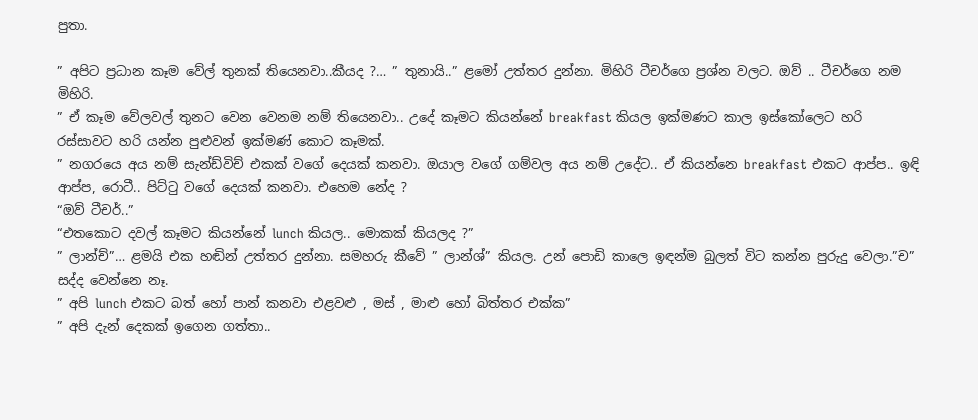පුතා.

” අපිට ප්‍රධාන කෑම වේල් තුනක් තියෙනවා..කීයද ?… ” තුනායි..” ළමෝ උත්තර දුන්නා. මිහිරි ටීචර්ගෙ ප්‍රශ්න වලට. ඔව් .. ටීචර්ගෙ නම මිහිරි.
” ඒ කෑම වේලවල් තුනට වෙන වෙනම නම් තියෙනවා.. උදේ කෑමට කියන්නේ breakfast කියල ඉක්මණට කාල ඉස්කෝලෙට හරි රස්සාවට හරි යන්න පුළුවන් ඉක්මණ් කොට කෑමක්.
” නගරයෙ අය නම් සැන්ඩ්විච් එකක් වගේ දෙයක් කනවා. ඔයාල වගේ ගම්වල අය නම් උදේට.. ඒ කියන්නෙ breakfast එකට ආප්ප.. ඉඳි ආප්ප, රොටී.. පිට්ටු වගේ දෙයක් කනවා. එහෙම නේද ?
“ඔව් ටීචර්..”
“එතකොට දවල් කෑමට කියන්නේ lunch කියල.. මොකක් කියලද ?”
” ලාන්ච්”… ළමයි එක හඬින් උත්තර දුන්නා. සමහරු කීවේ ” ලාන්ශ්” කියල. උන් පොඩි කාලෙ ඉඳන්ම බුලත් විට කන්න පුරුදු වෙලා.”ච” සද්ද වෙන්නෙ නෑ.
” අපි lunch එකට බත් හෝ පාන් කනවා එළවළු , මස් , මාළු හෝ බිත්තර එක්ක”
” අපි දැන් දෙකක් ඉගෙන ගත්තා..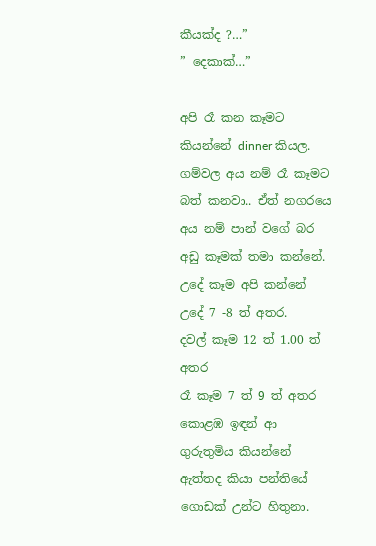කීයක්ද ?…”
” දෙකාක්…”

අපි රෑ කන කෑමට කියන්නේ dinner කියල. ගම්වල අය නම් රෑ කෑමට බත් කනවා.. ඒත් නගරයෙ අය නම් පාන් වගේ බර අඩු කෑමක් තමා කන්නේ.
උදේ කෑම අපි කන්නේ උදේ 7 -8 ත් අතර.
දවල් කෑම 12 ත් 1.00 ත් අතර
රෑ කෑම 7 ත් 9 ත් අතර
කොළඹ ඉඳන් ආ ගුරුතුමිය කියන්නේ ඇත්තද කියා පන්තියේ ගොඩක් උන්ට හිතුනා.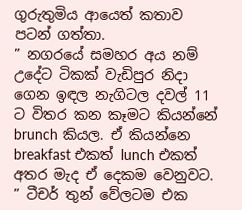ගුරුතුමිය ආයෙත් කතාව පටන් ගත්තා.
” නගරයේ සමහර අය නම් උදේට ටිකක් වැඩිපුර නිදා ගෙන ඉඳල නැගිටල දවල් 11 ට විතර කන කෑමට කියන්නේ brunch කියල. ඒ කියන්නෙ breakfast එකත් lunch එකත් අතර මැද ඒ දෙකම වෙනුවට.
” ටීචර් තුන් වේලටම එක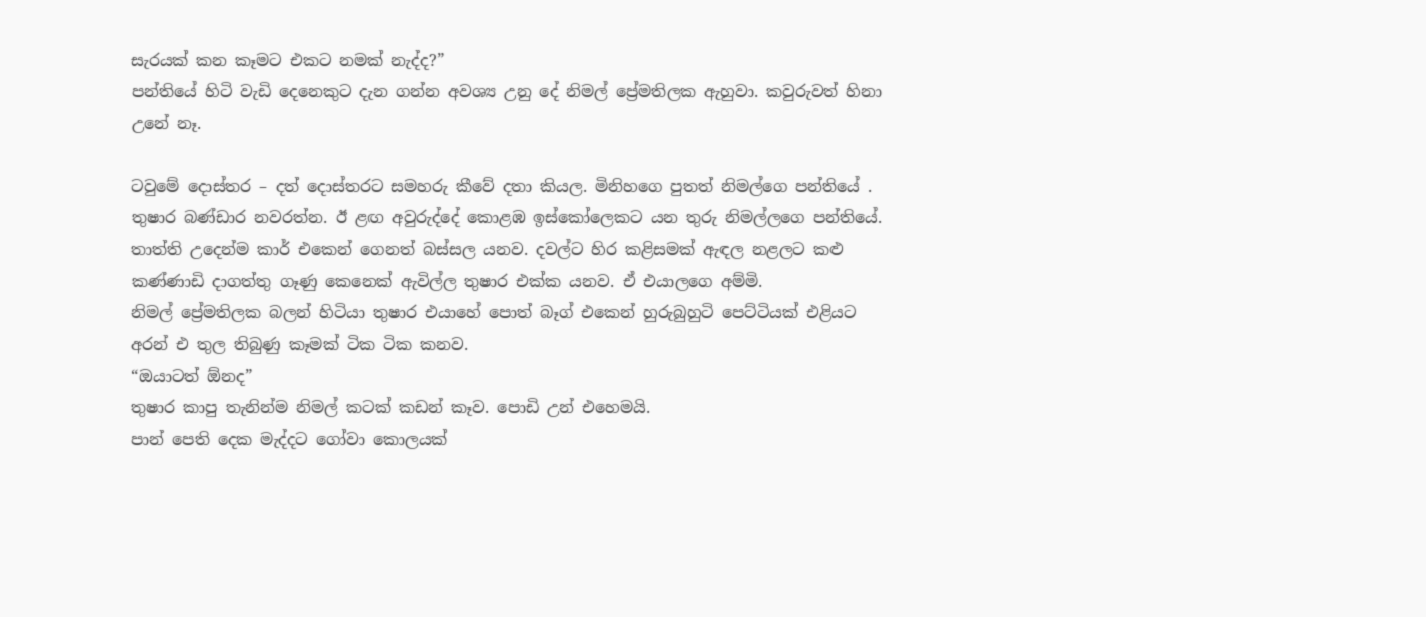සැරයක් කන කෑමට එකට නමක් නැද්ද?”
පන්තියේ හිටි වැඩි දෙනෙකුට දැන ගන්න අවශ්‍ය උනු දේ නිමල් ප්‍රේමතිලක ඇහුවා. කවුරුවත් හිනා උනේ නෑ.

ටවුමේ දොස්තර – දත් දොස්තරට සමහරු කීවේ දතා කියල. මිනිහගෙ පුතත් නිමල්ගෙ පන්තියේ . තුෂාර බණ්ඩාර නවරත්න. ඊ ළඟ අවුරුද්දේ කොළඹ ඉස්කෝලෙකට යන තුරු නිමල්ලගෙ පන්තියේ.
තාත්ති උදෙන්ම කාර් එකෙන් ගෙනත් බස්සල යනව. දවල්ට හිර කළිසමක් ඇඳල නළලට කළු කණ්ණාඩි දාගත්තු ගෑණු කෙනෙක් ඇවිල්ල තුෂාර එක්ක යනව. ඒ එයාලගෙ අම්මි.
නිමල් ප්‍රේමතිලක බලන් හිටියා තුෂාර එයාහේ පොත් බෑග් එකෙන් හුරුබුහුටි පෙට්ටියක් එළියට අරන් එ තුල තිබුණු කෑමක් ටික ටික කනව.
“ඔයාටත් ඕනද”
තුෂාර කාපු තැනින්ම නිමල් කටක් කඩන් කෑව. පොඩි උන් එහෙමයි.
පාන් පෙති දෙක මැද්දට ගෝවා කොලයක්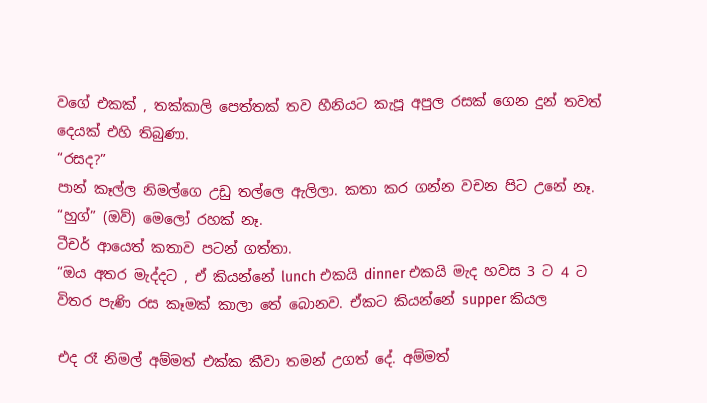වගේ එකක් , තක්කාලි පෙත්තක් තව හීනියට කැපූ අපුල රසක් ගෙන දුන් තවත් දෙයක් එහි තිබුණා.
“රසද?”
පාන් කෑල්ල නිමල්ගෙ උඩු තල්ලෙ ඇලිලා. කතා කර ගන්න වචන පිට උනේ නෑ. “හුග්” (ඔව්) මෙලෝ රහක් නෑ.
ටීචර් ආයෙත් කතාව පටන් ගත්තා.
“ඔය අතර මැද්දට , ඒ කියන්නේ lunch එකයි dinner එකයි මැද හවස 3 ට 4 ට විතර පැණි රස කෑමක් කාලා තේ බොනව. ඒකට කියන්නේ supper කියල

එද රෑ නිමල් අම්මත් එක්ක කීවා තමන් උගත් දේ. අම්මත්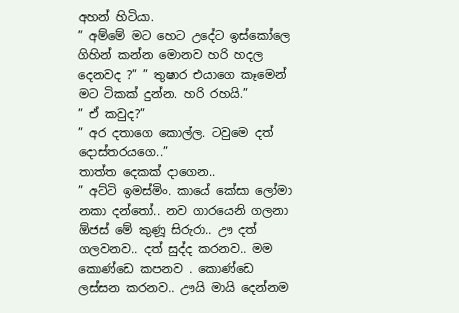අහන් හිටියා.
” අම්මේ මට හෙට උදේට ඉස්කෝලෙ ගිහින් කන්න මොනව හරි හදල දෙනවද ?” ” තුෂාර එයාගෙ කෑමෙන් මට ටිකක් දුන්න. හරි රහයි.”
” ඒ කවුද?”
” අර දතාගෙ කොල්ල. ටවුමෙ දත් දොස්තරයගෙ..”
තාත්ත දෙකක් දාගෙන..
” අට්ටි ඉමස්මිං. කායේ කේසා ලෝමා නකා දන්තෝ.. නව ගාරයෙනි ගලනා ඕජස් මේ කුණූ සිරුරා.. ඌ දත් ගලවනව.. දත් සුද්ද කරනව.. මම කොණ්ඩෙ කපනව . කොණ්ඩෙ ලස්සන කරනව.. ඌයි මායි දෙන්නම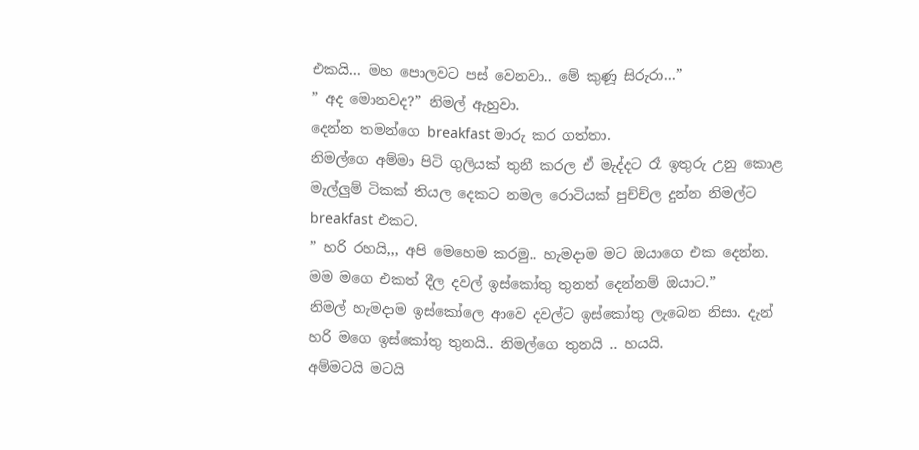එකයි… මහ පොලවට පස් වෙනවා.. මේ කුණූ සිරුරා…”
” අද මොනවද?” නිමල් ඇහුවා.
දෙන්න තමන්ගෙ breakfast මාරු කර ගත්තා.
නිමල්ගෙ අම්මා පිටි ගුලියක් තුනී කරල ඒ මැද්දට රෑ ඉතුරු උනු කොළ මැල්ලුම් ටිකක් තියල දෙකට නමල රොටියක් පුච්ච්ල දුන්න නිමල්ට breakfast එකට.
” හරි රහයි,,, අපි මෙහෙම කරමු.. හැමදාම මට ඔයාගෙ එක දෙන්න. මම මගෙ එකත් දීල දවල් ඉස්කෝතු තුනත් දෙන්නම් ඔයාට.”
නිමල් හැමදාම ඉස්කෝලෙ ආවෙ දවල්ට ඉස්කෝතු ලැබෙන නිසා. දැන් හරි මගෙ ඉස්කෝතු තුනයි.. නිමල්ගෙ තුනයි .. හයයි.
අම්මටයි මටයි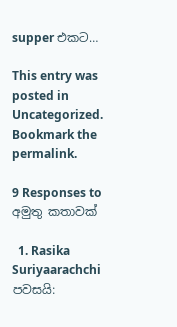supper එකට…

This entry was posted in Uncategorized. Bookmark the permalink.

9 Responses to අමුතු කතාවක්

  1. Rasika Suriyaarachchi පවසයි: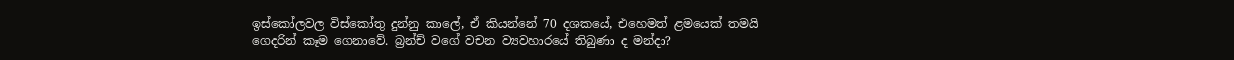ඉස්කෝලවල විස්කෝතු දුන්නු කාලේ, ඒ කියන්නේ 70 දශකයේ, එහෙමත් ළමයෙක් තමයි ගෙදරින් කෑම ගෙනාවේ. බ්‍රන්ච් වගේ වචන ව්‍යවහාරයේ තිබුණා ද මන්දා?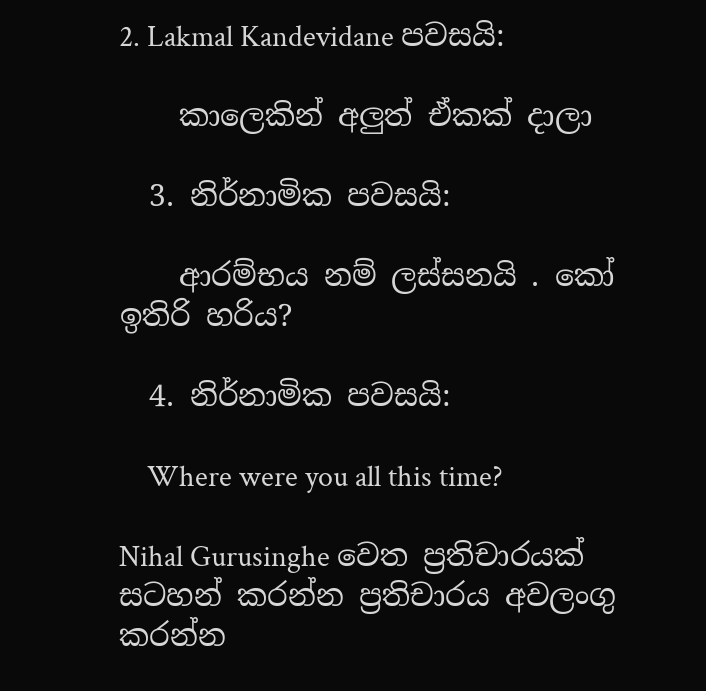2. Lakmal Kandevidane පවසයි:

    කාලෙකින් අලුත් ඒකක් දාලා

  3. නිර්නාමික පවසයි:

    ආරම්භය නම් ලස්සනයි . කෝ ඉතිරි හරිය?

  4. නිර්නාමික පවසයි:

    Where were you all this time?

Nihal Gurusinghe වෙත ප්‍රතිචාරයක් සටහන් කරන්න ප්‍රතිචාරය අවලංගු කරන්න